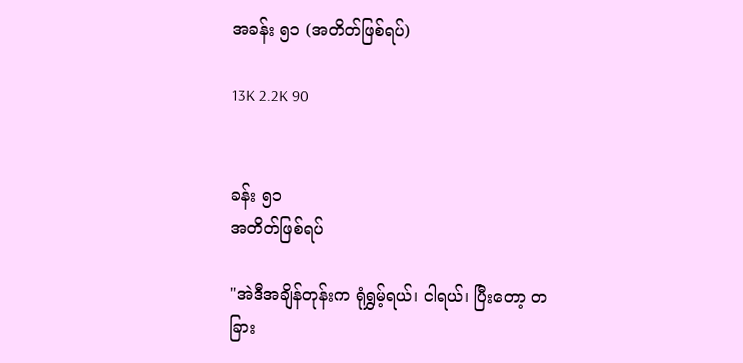အခန်း ၅၁ (အတိတ်ဖြစ်ရပ်)

13K 2.2K 90


ခန်း ၅၁
အတိတ်ဖြစ်ရပ်

"အဲဒီအချိန်တုန်းက ရုံရွှမ့်ရယ်၊ ငါရယ်၊ ပြီးတော့ တခြား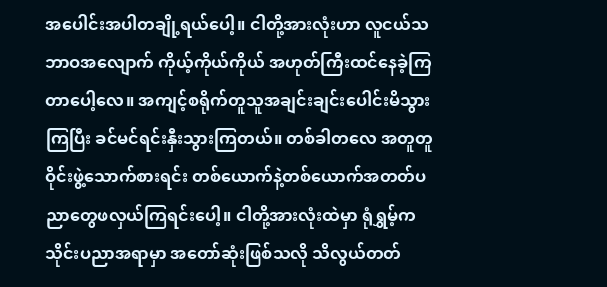အပေါင်းအပါတချို့ရယ်ပေါ့။ ငါတို့အားလုံးဟာ လူငယ်သဘာဝအလျောက် ကိုယ့်ကိုယ်ကိုယ် အဟုတ်ကြီးထင်နေခဲ့ကြတာပေါ့လေ။ အကျင့်စရိုက်တူသူအချင်းချင်းပေါင်းမိသွားကြပြီး ခင်မင်ရင်းနှီးသွားကြတယ်။ တစ်ခါတလေ အတူတူဝိုင်းဖွဲ့သောက်စားရင်း တစ်ယောက်နဲ့တစ်ယောက်အတတ်ပညာတွေဖလှယ်ကြရင်းပေါ့။ ငါတို့အားလုံးထဲမှာ ရုံရွှမ့်က သိုင်းပညာအရာမှာ အတော်ဆုံးဖြစ်သလို သိလွယ်တတ်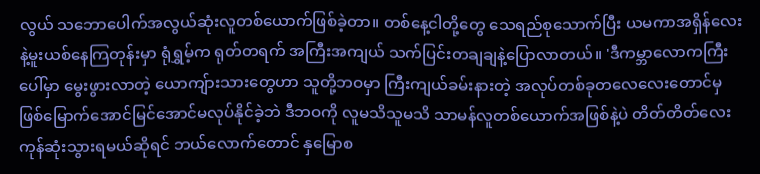လွယ် သဘောပေါက်အလွယ်ဆုံးလူတစ်ယောက်ဖြစ်ခဲ့တာ။ တစ်နေ့ငါတို့တွေ သေရည်စုသောက်ပြီး ယမကာအရှိန်လေးနဲ့မူးယစ်နေကြတုန်းမှာ ရုံရွှမ့်က ရုတ်တရက် အကြီးအကျယ် သက်ပြင်းတချချနဲ့ပြောလာတယ်။ 'ဒီကမ္ဘာလောကကြီးပေါ်မှာ မွေးဖွားလာတဲ့ ယောကျ်ားသားတွေဟာ သူတို့ဘဝမှာ ကြီးကျယ်ခမ်းနားတဲ့ အလုပ်တစ်ခုတလေလေးတောင်မှ ဖြစ်မြောက်အောင်မြင်အောင်မလုပ်နိုင်ခဲ့ဘဲ ဒီဘဝကို လူမသိသူမသိ သာမန်လူတစ်ယောက်အဖြစ်နဲ့ပဲ တိတ်တိတ်လေးကုန်ဆုံးသွားရမယ်ဆိုရင် ဘယ်လောက်တောင် နှမြောစ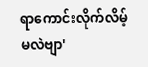ရာကောင်းလိုက်လိမ့်မလဲဗျာ'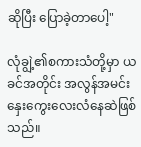ဆိုပြီး ပြောခဲ့တာပေါ့"

လုံချွဲ့၏စကားသံတို့မှာ ယခင်အတိုင်း အလွန်အမင်းနှေးကွေးလေးလံနေဆဲဖြစ်သည်။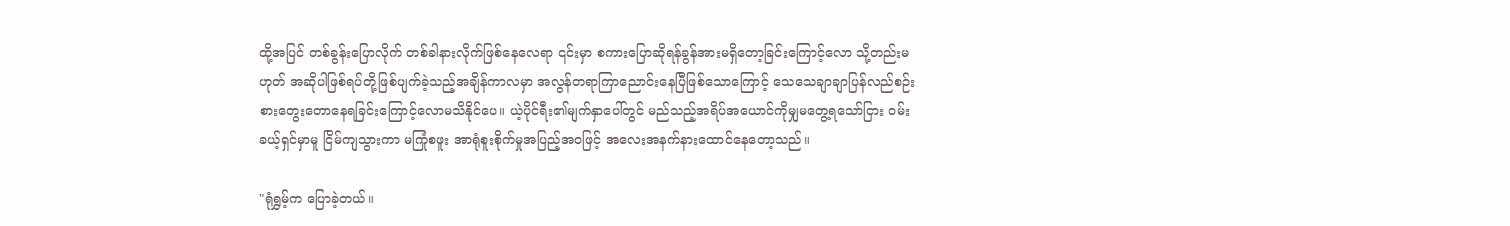ထို့အပြင် တစ်ခွန်းပြောလိုက် တစ်ခါနားလိုက်ဖြစ်နေလေရာ ၎င်းမှာ စကားပြောဆိုရန်ခွန်အားမရှိတော့ခြင်းကြောင့်လော သို့တည်းမဟုတ် အဆိုပါဖြစ်ရပ်တို့ဖြစ်ပျက်ခဲ့သည့်အချိန်ကာလမှာ အလွန်တရာကြာညောင်းနေပြီဖြစ်သောကြောင့် သေသေချာချာပြန်လည်စဉ်းစားတွေးတောနေရခြင်းကြောင့်လောမသိနိုင်ပေ။ ယဲ့ပိုင်ရီး၏မျက်နှာပေါ်တွင် မည်သည့်အရိပ်အယောင်ကိုမျှမတွေ့ရသော်ငြား ဝမ်းခယ့်ရှင်မှာမူ ငြိမ်ကျသွားကာ မကြုံစဖူး အာရုံစူးစိုက်မှုအပြည့်အဝဖြင့် အလေးအနက်နားထောင်နေတော့သည်။

"ရုံရွှမ့်က ပြောခဲ့တယ်။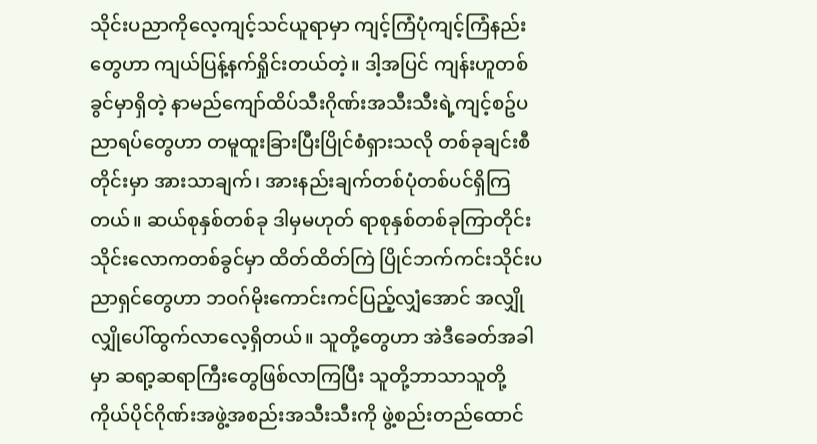သိုင်းပညာကိုလေ့ကျင့်သင်ယူရာမှာ ကျင့်ကြံပုံကျင့်ကြံနည်းတွေဟာ ကျယ်ပြန့်နက်ရှိုင်းတယ်တဲ့။ ဒါ့အပြင် ကျန်းဟူတစ်ခွင်မှာရှိတဲ့ နာမည်ကျော်ထိပ်သီးဂိုဏ်းအသီးသီးရဲ့ကျင့်စဥ်ပညာရပ်တွေဟာ တမူထူးခြားပြီးပြိုင်စံရှားသလို တစ်ခုချင်းစီတိုင်းမှာ အားသာချက်၊ အားနည်းချက်တစ်ပုံတစ်ပင်ရှိကြတယ်။ ဆယ်စုနှစ်တစ်ခု ဒါမှမဟုတ် ရာစုနှစ်တစ်ခုကြာတိုင်း သိုင်းလောကတစ်ခွင်မှာ ထိတ်ထိတ်ကြဲ ပြိုင်ဘက်ကင်းသိုင်းပညာရှင်တွေဟာ ဘဝဂ်မိုးကောင်းကင်ပြည့်လျှံအောင် အလျှိုလျှိုပေါ်ထွက်လာလေ့ရှိတယ်။ သူတို့တွေဟာ အဲဒီခေတ်အခါမှာ ဆရာ့ဆရာကြီးတွေဖြစ်လာကြပြီး သူတို့ဘာသာသူတို့ ကိုယ်ပိုင်ဂိုဏ်းအဖွဲ့အစည်းအသီးသီးကို ဖွဲ့စည်းတည်ထောင်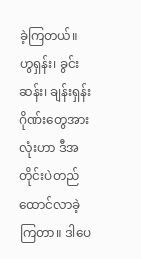ခဲ့ကြတယ်။ ဟွရှန်း၊ ခွင်းဆန်း၊ ချန်းရှန်းဂိုဏ်းတွေအားလုံးဟာ ဒီအတိုင်းပဲတည်ထောင်လာခဲ့ကြတာ။ ဒါပေ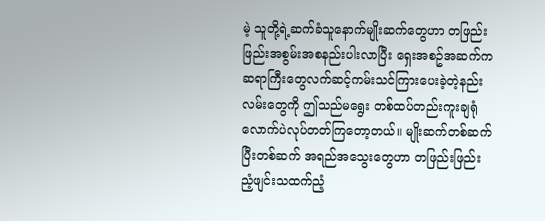မဲ့ သူတို့ရဲ့ဆက်ခံသူနောက်မျိုးဆက်တွေဟာ တဖြည်းဖြည်းအစွမ်းအစနည်းပါးလာပြီး ရှေးအစဥ်အဆက်က ဆရာကြီးတွေလက်ဆင့်ကမ်းသင်ကြားပေးခဲ့တဲ့နည်းလမ်းတွေကို ဤသည်မရွေး တစ်ထပ်တည်းကူးချရုံလောက်ပဲလုပ်တတ်ကြတော့တယ်။ မျိုးဆက်တစ်ဆက်ပြီးတစ်ဆက် အရည်အသွေးတွေဟာ တဖြည်းဖြည်း ညံ့ဖျင်းသထက်ညံ့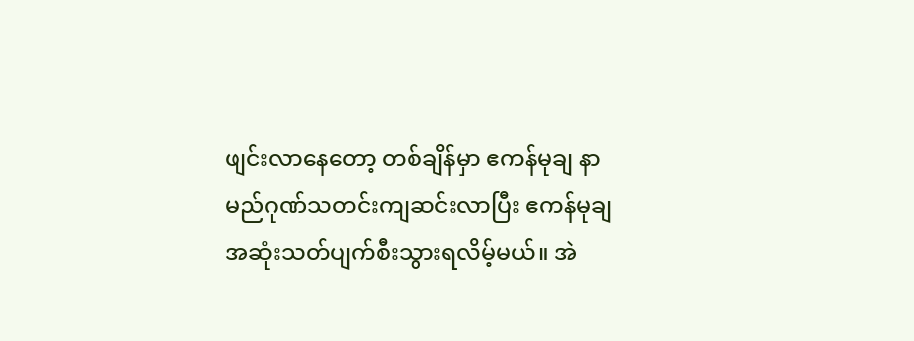ဖျင်းလာနေတော့ တစ်ချိန်မှာ ဧကန်မုချ နာမည်ဂုဏ်သတင်းကျဆင်းလာပြီး ဧကန်မုချအဆုံးသတ်ပျက်စီးသွားရလိမ့်မယ်။ အဲ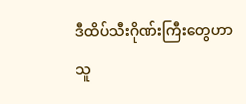ဒီထိပ်သီးဂိုဏ်းကြီးတွေဟာ သူ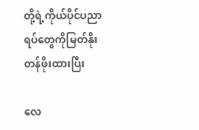တို့ရဲ့ကိုယ်ပိုင်ပညာရပ်တွေကိုမြတ်နိုးတန်ဖိုးထားပြီး

လေ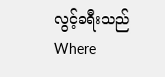လွင့်ခရီးသည်Where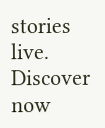stories live. Discover now